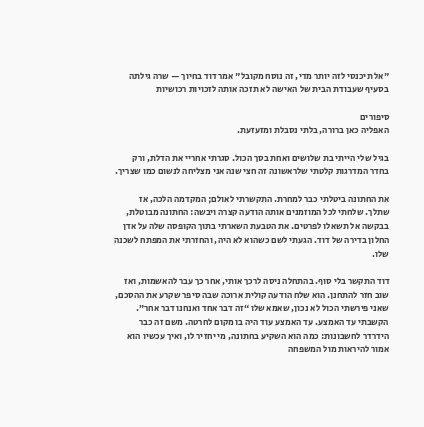"אל תיכנסי לזה יותר מדי, זה נוסח מקובל" אמר דוד בחיוך — שרה גילתה בסעיף שעבודת הבית של האישה לא תזכה אותה לזכויות רכושיות

סיפורים
האפליה כאן ברורה, בלתי נסבלת ומזעזעת.

בגיל שלי הייתי בת שלושים ואחת בסך הכול. סגרתי אחריי את הדלת, ורק בחדר המדרגות קלטתי שלראשונה זה חצי שנה אני מצליחה לנשום כמו שצריך.

את החתונה ביטלתי כבר למחרת. התקשרתי לאולם; המקדמה הלכה, אז שתלך. שלחתי לכל המוזמנים אותה הודעה קצרה ויבשה: החתונה מבוטלת, בבקשה אל תשאלו לפרטים. את הטבעת השארתי בתוך הקופסה שלה על אדן החלון בדירה של דוד. הגעתי לשם כשהוא לא היה, והחזרתי את המפתח לשכנה שלו.

דוד התקשר בלי סוף. בהתחלה ניסה לרכך אותי, אחר כך עבר להאשמות, ואז שוב חזר להתחנן. הוא שלח הודעה קולית ארוכה שבה סיפר שקרע את ההסכם, שאני פירשתי הכול לא נכון, שאמא שלו “זה דבר אחד ואנחנו דבר אחר”. הקשבתי עד האמצע. עד האמצע עוד היה בו מקום לחרטה. משם זה כבר הידרדר לחשבונות: כמה הוא השקיע בחתונה, מי יחזיר לו, ואיך עכשיו הוא אמור להיראות מול המשפחה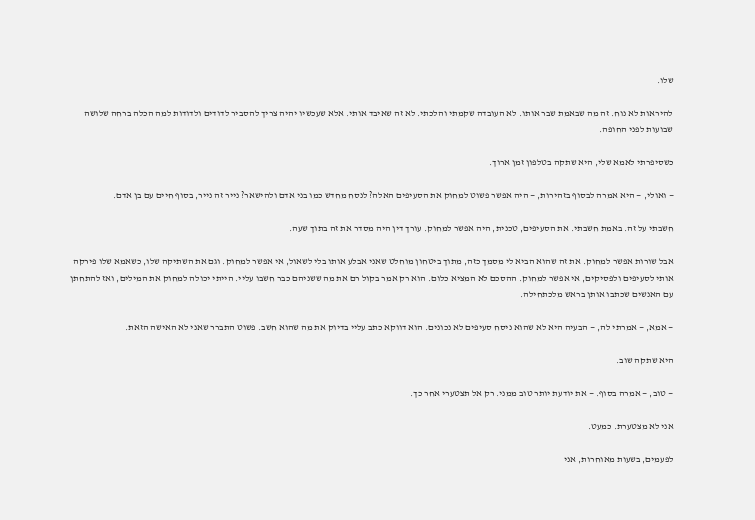שלו.

להיראות לא נוח. זה מה שבאמת שבר אותו. לא העובדה שקמתי והלכתי. לא זה שאיבד אותי. אלא שעכשיו יהיה צריך להסביר לדודים ולדודות למה הכלה ברחה שלושה שבועות לפני החופה.

כשסיפרתי לאמא שלי, היא שתקה בטלפון זמן ארוך.

— ואולי, — היא אמרה לבסוף בזהירות, — היה אפשר פשוט למחוק את הסעיפים האלה? לנסח מחדש כמו בני אדם ולהישאר? נייר זה נייר, בסוף חיים עם בן אדם.

חשבתי על זה. באמת חשבתי. את הסעיפים, טכנית, היה אפשר למחוק. עורך דין היה מסדר את זה בתוך שעה.

אבל שורות אפשר למחוק. את זה שהוא הביא לי מסמך כזה, מתוך ביטחון מוחלט שאני אבלע אותו בלי לשאול, אי אפשר למחוק. וגם את השתיקה שלו, כשאמא שלו פירקה אותי לסעיפים ולפסיקים, אי אפשר למחוק. ההסכם לא המציא כלום. הוא רק אמר בקול רם את מה ששניהם כבר חשבו עליי. הייתי יכולה למחוק את המילים, ואז להתחתן עם האנשים שכתבו אותן בראש מלכתחילה.

— אמא, — אמרתי לה, — הבעיה היא לא שהוא ניסח סעיפים לא נכונים. הוא דווקא כתב עליי בדיוק את מה שהוא חשב. פשוט התברר שאני לא האישה הזאת.

היא שתקה שוב.

— טוב, — אמרה בסוף. — את יודעת יותר טוב ממני. רק אל תצטערי אחר כך.

אני לא מצטערת. כמעט.

לפעמים, בשעות מאוחרות, אני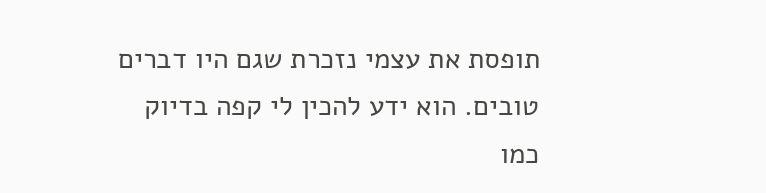תופסת את עצמי נזכרת שגם היו דברים טובים. הוא ידע להכין לי קפה בדיוק כמו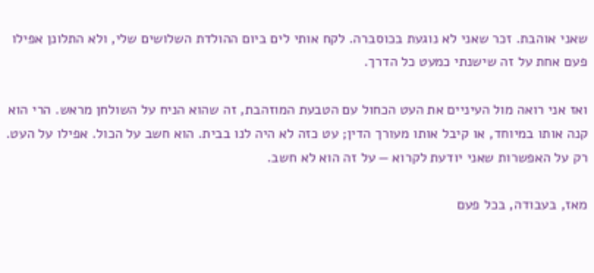שאני אוהבת. זכר שאני לא נוגעת בכוסברה. לקח אותי לים ביום ההולדת השלושים שלי, ולא התלונן אפילו פעם אחת על זה שישנתי כמעט כל הדרך.

ואז אני רואה מול העיניים את העט הכחול עם הטבעת המוזהבת, זה שהוא הניח על השולחן מראש. הרי הוא קנה אותו במיוחד, או קיבל אותו מעורך הדין; עט כזה לא היה לנו בבית. הוא חשב על הכול. אפילו על העט. רק על האפשרות שאני יודעת לקרוא — על זה הוא לא חשב.

מאז, בעבודה, בכל פעם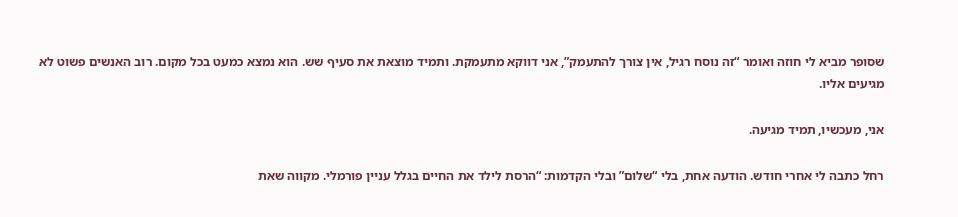שסופר מביא לי חוזה ואומר “זה נוסח רגיל, אין צורך להתעמק”, אני דווקא מתעמקת. ותמיד מוצאת את סעיף שש. הוא נמצא כמעט בכל מקום. רוב האנשים פשוט לא מגיעים אליו.

אני, מעכשיו, תמיד מגיעה.

רחל כתבה לי אחרי חודש. הודעה אחת, בלי “שלום” ובלי הקדמות: “הרסת לילד את החיים בגלל עניין פורמלי. מקווה שאת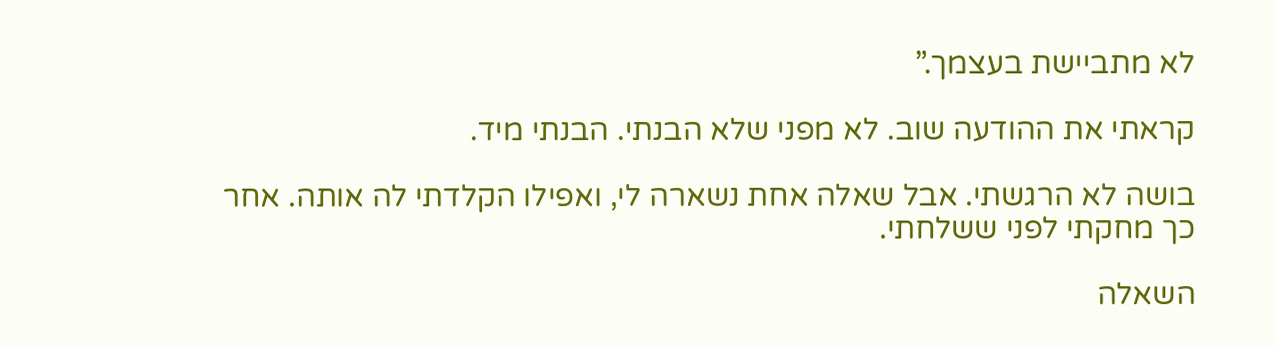לא מתביישת בעצמך.”

קראתי את ההודעה שוב. לא מפני שלא הבנתי. הבנתי מיד.

בושה לא הרגשתי. אבל שאלה אחת נשארה לי, ואפילו הקלדתי לה אותה. אחר כך מחקתי לפני ששלחתי.

השאלה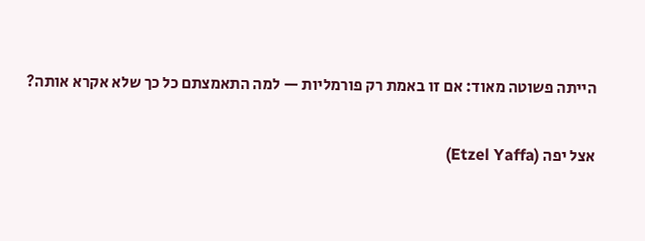הייתה פשוטה מאוד: אם זו באמת רק פורמליות — למה התאמצתם כל כך שלא אקרא אותה?

אצל יפה (Etzel Yaffa)